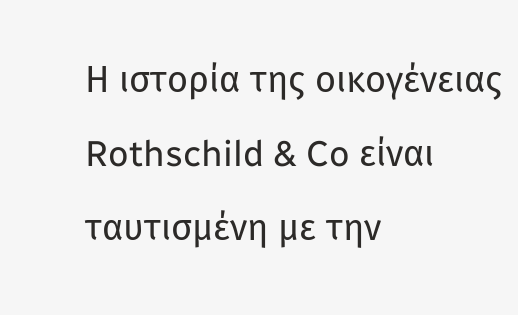Η ιστορία της οικογένειας Rothschild & Co είναι ταυτισμένη με την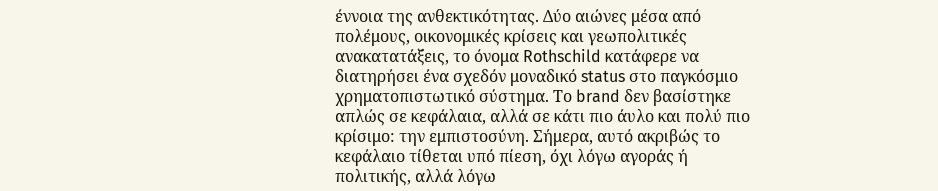έννοια της ανθεκτικότητας. Δύο αιώνες μέσα από πολέμους, οικονομικές κρίσεις και γεωπολιτικές ανακατατάξεις, το όνομα Rothschild κατάφερε να διατηρήσει ένα σχεδόν μοναδικό status στο παγκόσμιο χρηματοπιστωτικό σύστημα. Το brand δεν βασίστηκε απλώς σε κεφάλαια, αλλά σε κάτι πιο άυλο και πολύ πιο κρίσιμο: την εμπιστοσύνη. Σήμερα, αυτό ακριβώς το κεφάλαιο τίθεται υπό πίεση, όχι λόγω αγοράς ή πολιτικής, αλλά λόγω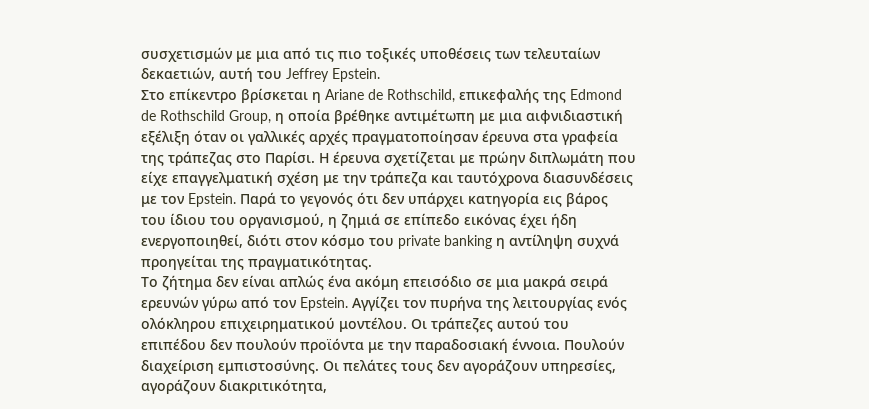συσχετισμών με μια από τις πιο τοξικές υποθέσεις των τελευταίων δεκαετιών, αυτή του Jeffrey Epstein.
Στο επίκεντρο βρίσκεται η Ariane de Rothschild, επικεφαλής της Edmond de Rothschild Group, η οποία βρέθηκε αντιμέτωπη με μια αιφνιδιαστική εξέλιξη όταν οι γαλλικές αρχές πραγματοποίησαν έρευνα στα γραφεία της τράπεζας στο Παρίσι. Η έρευνα σχετίζεται με πρώην διπλωμάτη που είχε επαγγελματική σχέση με την τράπεζα και ταυτόχρονα διασυνδέσεις με τον Epstein. Παρά το γεγονός ότι δεν υπάρχει κατηγορία εις βάρος του ίδιου του οργανισμού, η ζημιά σε επίπεδο εικόνας έχει ήδη ενεργοποιηθεί, διότι στον κόσμο του private banking η αντίληψη συχνά προηγείται της πραγματικότητας.
Το ζήτημα δεν είναι απλώς ένα ακόμη επεισόδιο σε μια μακρά σειρά ερευνών γύρω από τον Epstein. Αγγίζει τον πυρήνα της λειτουργίας ενός ολόκληρου επιχειρηματικού μοντέλου. Οι τράπεζες αυτού του επιπέδου δεν πουλούν προϊόντα με την παραδοσιακή έννοια. Πουλούν διαχείριση εμπιστοσύνης. Οι πελάτες τους δεν αγοράζουν υπηρεσίες, αγοράζουν διακριτικότητα,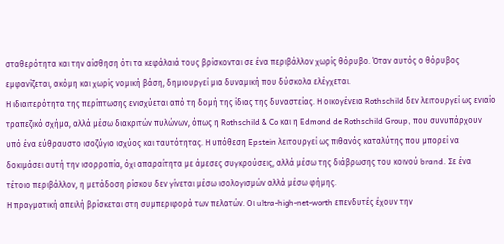σταθερότητα και την αίσθηση ότι τα κεφάλαιά τους βρίσκονται σε ένα περιβάλλον χωρίς θόρυβο. Όταν αυτός ο θόρυβος εμφανίζεται, ακόμη και χωρίς νομική βάση, δημιουργεί μια δυναμική που δύσκολα ελέγχεται.
Η ιδιαιτερότητα της περίπτωσης ενισχύεται από τη δομή της ίδιας της δυναστείας. Η οικογένεια Rothschild δεν λειτουργεί ως ενιαίο τραπεζικό σχήμα, αλλά μέσω διακριτών πυλώνων, όπως η Rothschild & Co και η Edmond de Rothschild Group, που συνυπάρχουν υπό ένα εύθραυστο ισοζύγιο ισχύος και ταυτότητας. Η υπόθεση Epstein λειτουργεί ως πιθανός καταλύτης που μπορεί να δοκιμάσει αυτή την ισορροπία, όχι απαραίτητα με άμεσες συγκρούσεις, αλλά μέσω της διάβρωσης του κοινού brand. Σε ένα τέτοιο περιβάλλον, η μετάδοση ρίσκου δεν γίνεται μέσω ισολογισμών αλλά μέσω φήμης.
Η πραγματική απειλή βρίσκεται στη συμπεριφορά των πελατών. Οι ultra-high-net-worth επενδυτές έχουν την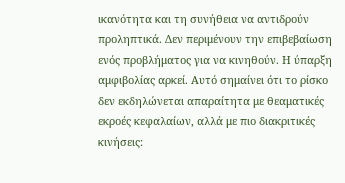ικανότητα και τη συνήθεια να αντιδρούν προληπτικά. Δεν περιμένουν την επιβεβαίωση ενός προβλήματος για να κινηθούν. Η ύπαρξη αμφιβολίας αρκεί. Αυτό σημαίνει ότι το ρίσκο δεν εκδηλώνεται απαραίτητα με θεαματικές εκροές κεφαλαίων, αλλά με πιο διακριτικές κινήσεις: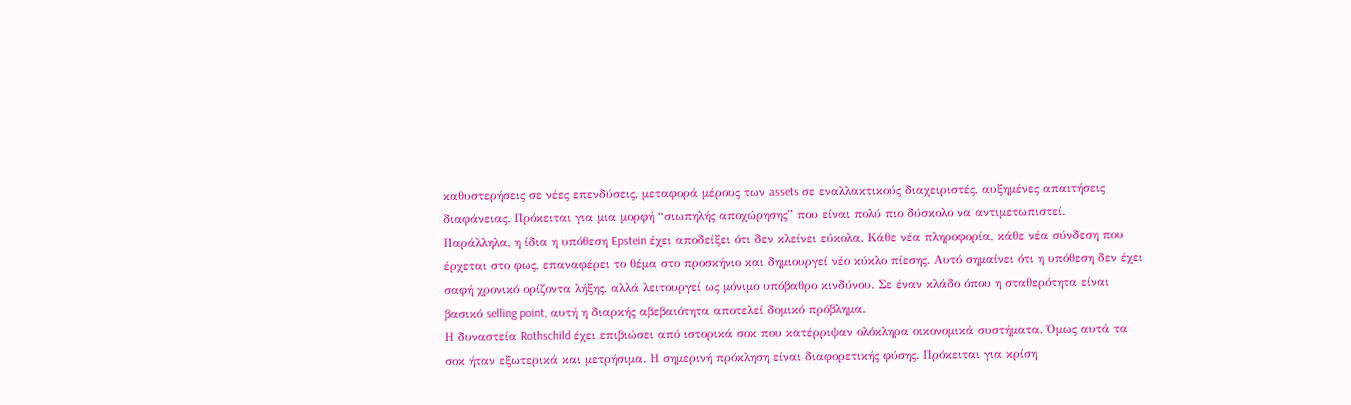καθυστερήσεις σε νέες επενδύσεις, μεταφορά μέρους των assets σε εναλλακτικούς διαχειριστές, αυξημένες απαιτήσεις διαφάνειας. Πρόκειται για μια μορφή “σιωπηλής αποχώρησης” που είναι πολύ πιο δύσκολο να αντιμετωπιστεί.
Παράλληλα, η ίδια η υπόθεση Epstein έχει αποδείξει ότι δεν κλείνει εύκολα. Κάθε νέα πληροφορία, κάθε νέα σύνδεση που έρχεται στο φως, επαναφέρει το θέμα στο προσκήνιο και δημιουργεί νέο κύκλο πίεσης. Αυτό σημαίνει ότι η υπόθεση δεν έχει σαφή χρονικό ορίζοντα λήξης, αλλά λειτουργεί ως μόνιμο υπόβαθρο κινδύνου. Σε έναν κλάδο όπου η σταθερότητα είναι βασικό selling point, αυτή η διαρκής αβεβαιότητα αποτελεί δομικό πρόβλημα.
Η δυναστεία Rothschild έχει επιβιώσει από ιστορικά σοκ που κατέρριψαν ολόκληρα οικονομικά συστήματα. Όμως αυτά τα σοκ ήταν εξωτερικά και μετρήσιμα. Η σημερινή πρόκληση είναι διαφορετικής φύσης. Πρόκειται για κρίση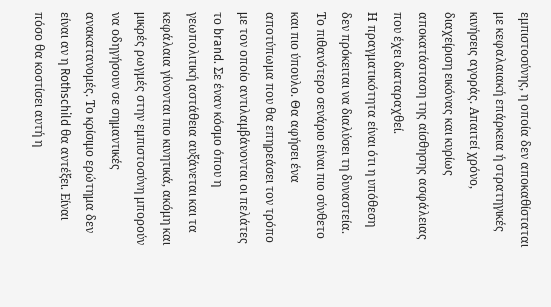εμπιστοσύνης, η οποία δεν αποκαθίσταται με κεφαλαιακή επάρκεια ή στρατηγικές κινήσεις αγοράς. Απαιτεί χρόνο, διαχείριση εικόνας και κυρίως αποκατάσταση της αίσθησης ασφάλειας που έχει διαταραχθεί.
Η πραγματικότητα είναι ότι η υπόθεση δεν πρόκειται να διαλύσει τη δυναστεία. Το πιθανότερο σενάριο είναι πιο σύνθετο και πιο ύπουλο. Θα αφήσει ένα αποτύπωμα που θα επηρεάσει τον τρόπο με τον οποίο αντιλαμβάνονται οι πελάτες το brand. Σε έναν κόσμο όπου η γεωπολιτική αστάθεια αυξάνεται και τα κεφάλαια γίνονται πιο κινητικά, ακόμη και μικρές ρωγμές στην εμπιστοσύνη μπορούν να οδηγήσουν σε σημαντικές ανακατανομές. Το κρίσιμο ερώτημα δεν είναι αν η Rothschild θα αντέξει. Είναι πόσο θα κοστίσει αυτή η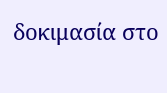δοκιμασία στο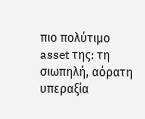πιο πολύτιμο asset της: τη σιωπηλή, αόρατη υπεραξία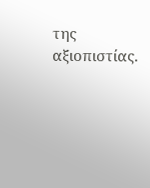της αξιοπιστίας.